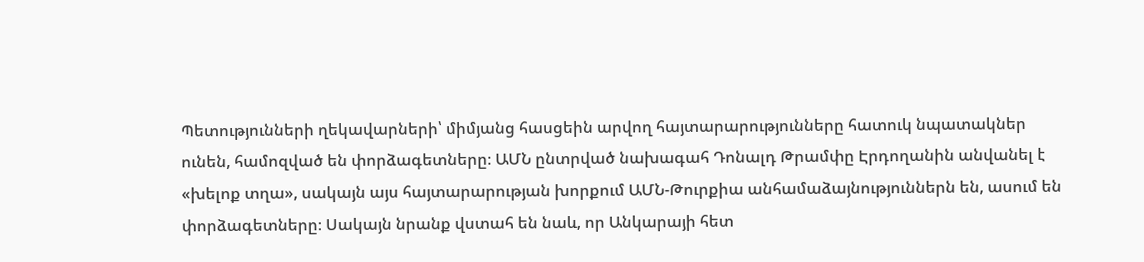Պետությունների ղեկավարների՝ միմյանց հասցեին արվող հայտարարությունները հատուկ նպատակներ ունեն, համոզված են փորձագետները։ ԱՄՆ ընտրված նախագահ Դոնալդ Թրամփը Էրդողանին անվանել է «խելոք տղա», սակայն այս հայտարարության խորքում ԱՄՆ-Թուրքիա անհամաձայնություններն են, ասում են փորձագետները։ Սակայն նրանք վստահ են նաև, որ Անկարայի հետ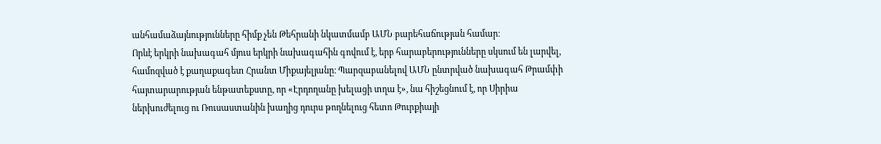անհամաձայնությունները հիմք չեն Թեհրանի նկատմամբ ԱՄՆ բարեհաճության համար։
Որևէ երկրի նախագահ մյուս երկրի նախագահին գովում է, երբ հարաբերությունները սկսում են լարվել, համոզված է քաղաքագետ Հրանտ Միքայելյանը։ Պարզաբանելով ԱՄՆ ընտրված նախագահ Թրամփի հայտարարության ենթատեքստը, որ «Էրդողանը խելացի տղա է», նա հիշեցնում է, որ Սիրիա ներխուժելուց ու Ռուսաստանին խաղից դուրս թողնելուց հետո Թուրքիայի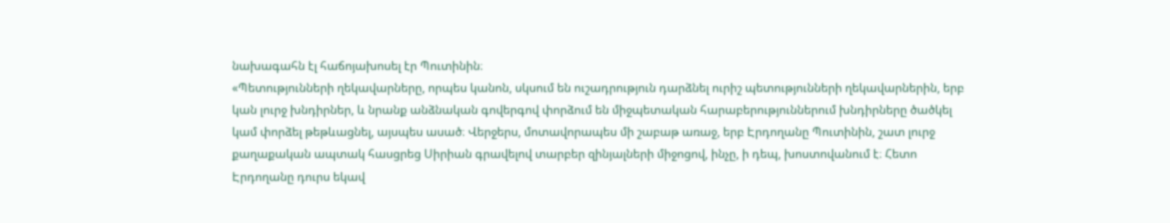նախագահն էլ հաճոյախոսել էր Պուտինին։
«Պետությունների ղեկավարները, որպես կանոն, սկսում են ուշադրություն դարձնել ուրիշ պետությունների ղեկավարներին, երբ կան լուրջ խնդիրներ, և նրանք անձնական գովերգով փորձում են միջպետական հարաբերություններում խնդիրները ծածկել կամ փորձել թեթևացնել, այսպես ասած։ Վերջերս, մոտավորապես մի շաբաթ առաջ, երբ Էրդողանը Պուտինին, շատ լուրջ քաղաքական ապտակ հասցրեց Սիրիան գրավելով տարբեր զինյալների միջոցով, ինչը, ի դեպ, խոստովանում է։ Հետո Էրդողանը դուրս եկավ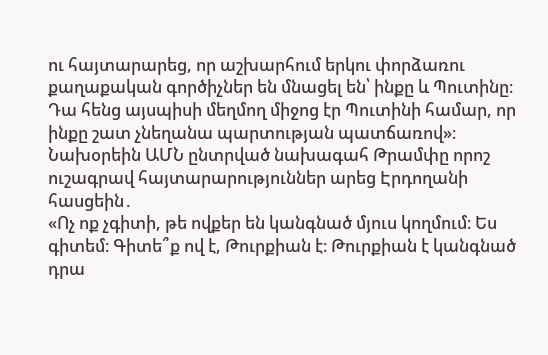ու հայտարարեց, որ աշխարհում երկու փորձառու քաղաքական գործիչներ են մնացել են՝ ինքը և Պուտինը։ Դա հենց այսպիսի մեղմող միջոց էր Պուտինի համար, որ ինքը շատ չնեղանա պարտության պատճառով»։
Նախօրեին ԱՄՆ ընտրված նախագահ Թրամփը որոշ ուշագրավ հայտարարություններ արեց Էրդողանի հասցեին․
«Ոչ ոք չգիտի, թե ովքեր են կանգնած մյուս կողմում։ Ես գիտեմ։ Գիտե՞ք ով է, Թուրքիան է։ Թուրքիան է կանգնած դրա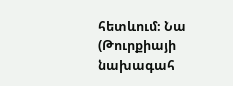հետևում։ Նա (Թուրքիայի նախագահ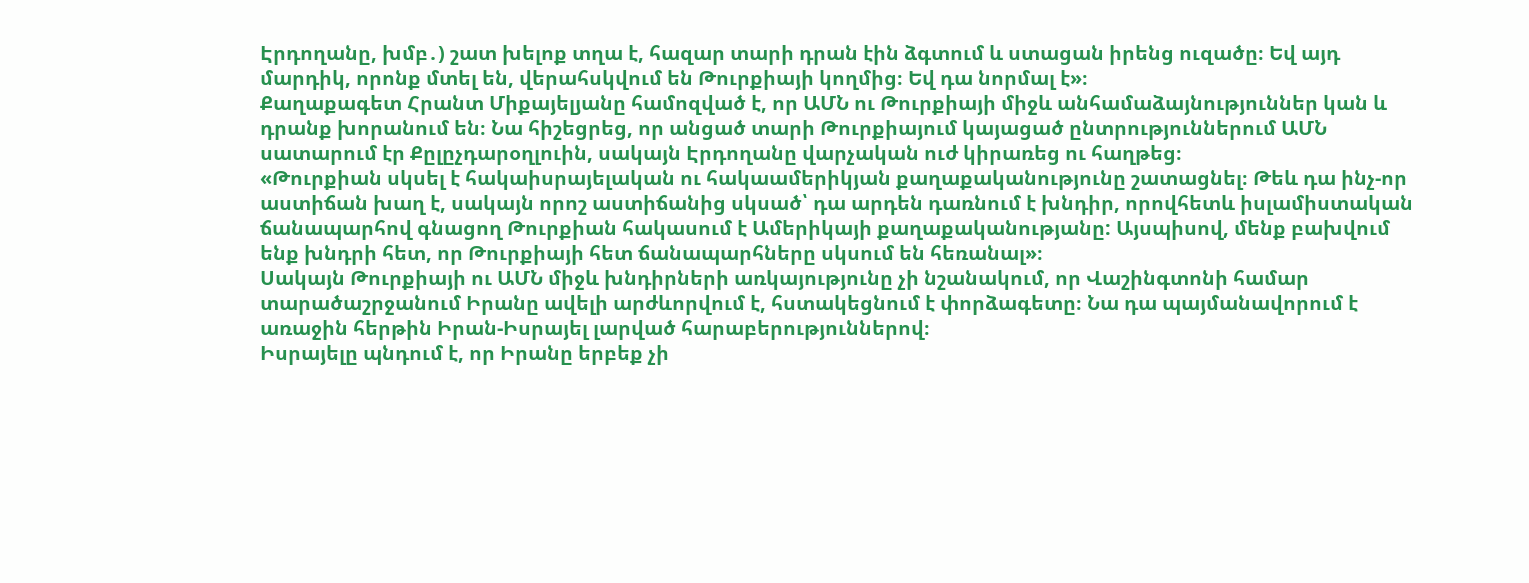Էրդողանը, խմբ․) շատ խելոք տղա է, հազար տարի դրան էին ձգտում և ստացան իրենց ուզածը։ Եվ այդ մարդիկ, որոնք մտել են, վերահսկվում են Թուրքիայի կողմից։ Եվ դա նորմալ է»։
Քաղաքագետ Հրանտ Միքայելյանը համոզված է, որ ԱՄՆ ու Թուրքիայի միջև անհամաձայնություններ կան և դրանք խորանում են։ Նա հիշեցրեց, որ անցած տարի Թուրքիայում կայացած ընտրություններում ԱՄՆ սատարում էր Քըլըչդարօղլուին, սակայն Էրդողանը վարչական ուժ կիրառեց ու հաղթեց։
«Թուրքիան սկսել է հակաիսրայելական ու հակաամերիկյան քաղաքականությունը շատացնել։ Թեև դա ինչ-որ աստիճան խաղ է, սակայն որոշ աստիճանից սկսած՝ դա արդեն դառնում է խնդիր, որովհետև իսլամիստական ճանապարհով գնացող Թուրքիան հակասում է Ամերիկայի քաղաքականությանը: Այսպիսով, մենք բախվում ենք խնդրի հետ, որ Թուրքիայի հետ ճանապարհները սկսում են հեռանալ»։
Սակայն Թուրքիայի ու ԱՄՆ միջև խնդիրների առկայությունը չի նշանակում, որ Վաշինգտոնի համար տարածաշրջանում Իրանը ավելի արժևորվում է, հստակեցնում է փորձագետը։ Նա դա պայմանավորում է առաջին հերթին Իրան-Իսրայել լարված հարաբերություններով։
Իսրայելը պնդում է, որ Իրանը երբեք չի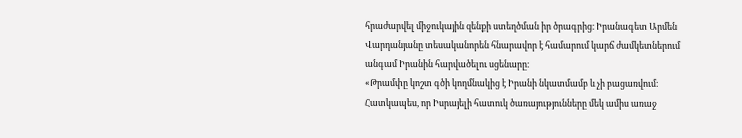հրաժարվել միջուկային զենքի ստեղծման իր ծրագրից։ Իրանագետ Արմեն Վարդանյանը տեսականորեն հնարավոր է համարում կարճ ժամկետներում անգամ Իրանին հարվածելու սցենարը։
«Թրամփը կոշտ գծի կողմնակից է Իրանի նկատմամբ և չի բացառվում։ Հատկապես, որ Իսրայելի հատուկ ծառայությունները մեկ ամիս առաջ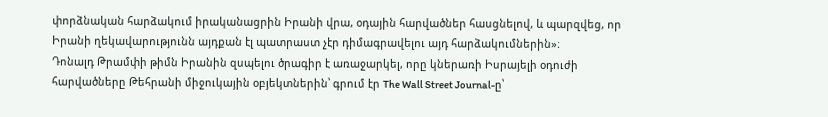փորձնական հարձակում իրականացրին Իրանի վրա, օդային հարվածներ հասցնելով, և պարզվեց, որ Իրանի ղեկավարությունն այդքան էլ պատրաստ չէր դիմագրավելու այդ հարձակումներին»։
Դոնալդ Թրամփի թիմն Իրանին զսպելու ծրագիր է առաջարկել, որը կներառի Իսրայելի օդուժի հարվածները Թեհրանի միջուկային օբյեկտներին՝ գրում էր The Wall Street Journal-ը՝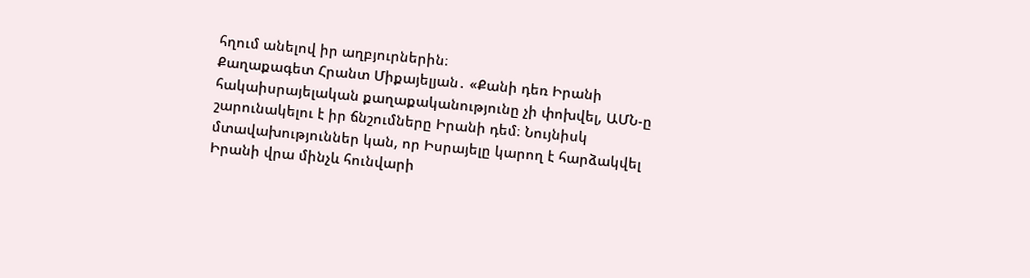հղում անելով իր աղբյուրներին։
Քաղաքագետ Հրանտ Միքայելյան․ «Քանի դեռ Իրանի հակաիսրայելական քաղաքականությունը չի փոխվել, ԱՄՆ-ը շարունակելու է իր ճնշումները Իրանի դեմ։ Նույնիսկ մտավախություններ կան, որ Իսրայելը կարող է հարձակվել Իրանի վրա մինչև հունվարի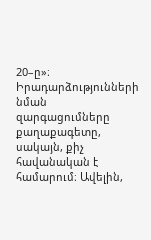20–ը»։
Իրադարձությունների նման զարգացումները քաղաքագետը, սակայն, քիչ հավանական է համարում։ Ավելին,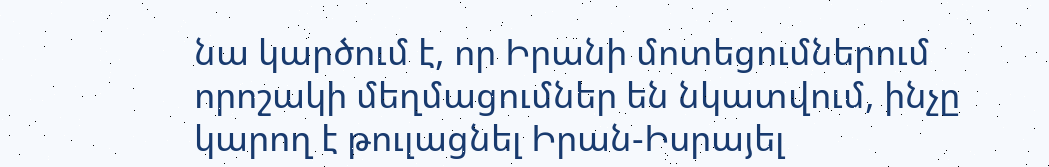նա կարծում է, որ Իրանի մոտեցումներում որոշակի մեղմացումներ են նկատվում, ինչը կարող է թուլացնել Իրան-Իսրայել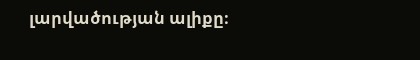լարվածության ալիքը։